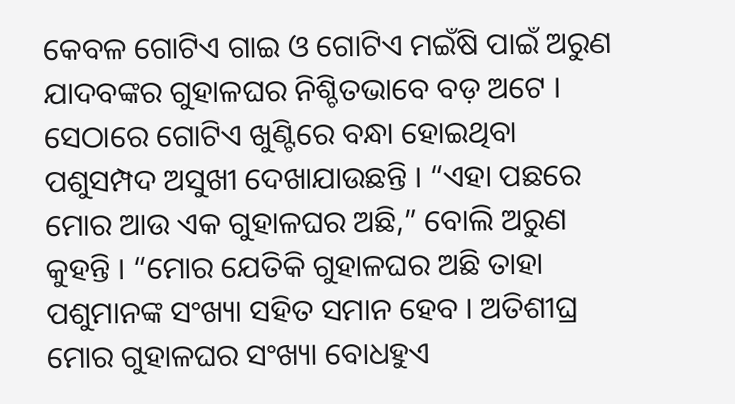କେବଳ ଗୋଟିଏ ଗାଇ ଓ ଗୋଟିଏ ମଇଁଷି ପାଇଁ ଅରୁଣ ଯାଦବଙ୍କର ଗୁହାଳଘର ନିଶ୍ଚିତଭାବେ ବଡ଼ ଅଟେ । ସେଠାରେ ଗୋଟିଏ ଖୁଣ୍ଟିରେ ବନ୍ଧା ହୋଇଥିବା ପଶୁସମ୍ପଦ ଅସୁଖୀ ଦେଖାଯାଉଛନ୍ତି । “ଏହା ପଛରେ ମୋର ଆଉ ଏକ ଗୁହାଳଘର ଅଛି,” ବୋଲି ଅରୁଣ କୁହନ୍ତି । “ମୋର ଯେତିକି ଗୁହାଳଘର ଅଛି ତାହା ପଶୁମାନଙ୍କ ସଂଖ୍ୟା ସହିତ ସମାନ ହେବ । ଅତିଶୀଘ୍ର ମୋର ଗୁହାଳଘର ସଂଖ୍ୟା ବୋଧହୁଏ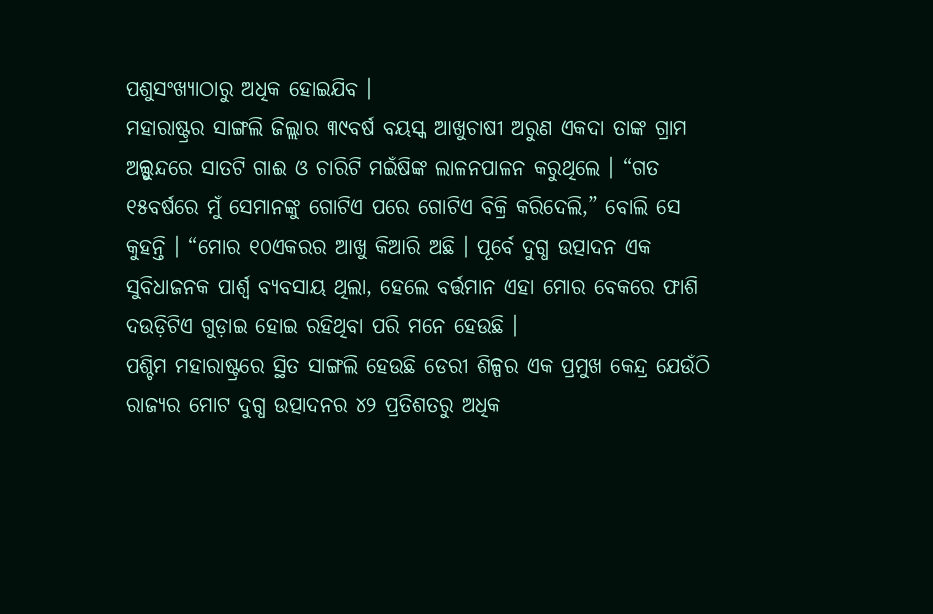ପଶୁସଂଖ୍ୟାଠାରୁ ଅଧିକ ହୋଇଯିବ ।
ମହାରାଷ୍ଟ୍ରର ସାଙ୍ଗଲି ଜିଲ୍ଲାର ୩୯ବର୍ଷ ବୟସ୍କ ଆଖୁଚାଷୀ ଅରୁଣ ଏକଦା ତାଙ୍କ ଗ୍ରାମ ଅଲ୍ସୁନ୍ଦରେ ସାତଟି ଗାଈ ଓ ଚାରିଟି ମଇଁଷିଙ୍କ ଲାଳନପାଳନ କରୁଥିଲେ । “ଗତ ୧୫ବର୍ଷରେ ମୁଁ ସେମାନଙ୍କୁ ଗୋଟିଏ ପରେ ଗୋଟିଏ ବିକ୍ରି କରିଦେଲି,” ବୋଲି ସେ କୁହନ୍ତି । “ମୋର ୧୦ଏକରର ଆଖୁ କିଆରି ଅଛି । ପୂର୍ବେ ଦୁଗ୍ଧ ଉତ୍ପାଦନ ଏକ ସୁବିଧାଜନକ ପାର୍ଶ୍ୱ ବ୍ୟବସାୟ ଥିଲା, ହେଲେ ବର୍ତ୍ତମାନ ଏହା ମୋର ବେକରେ ଫାଶି ଦଉଡ଼ିଟିଏ ଗୁଡ଼ାଇ ହୋଇ ରହିଥିବା ପରି ମନେ ହେଉଛି ।
ପଶ୍ଚିମ ମହାରାଷ୍ଟ୍ରରେ ସ୍ଥିତ ସାଙ୍ଗଲି ହେଉଛି ଡେରୀ ଶିଳ୍ପର ଏକ ପ୍ରମୁଖ କେନ୍ଦ୍ର ଯେଉଁଠି ରାଜ୍ୟର ମୋଟ ଦୁଗ୍ଧ ଉତ୍ପାଦନର ୪୨ ପ୍ରତିଶତରୁ ଅଧିକ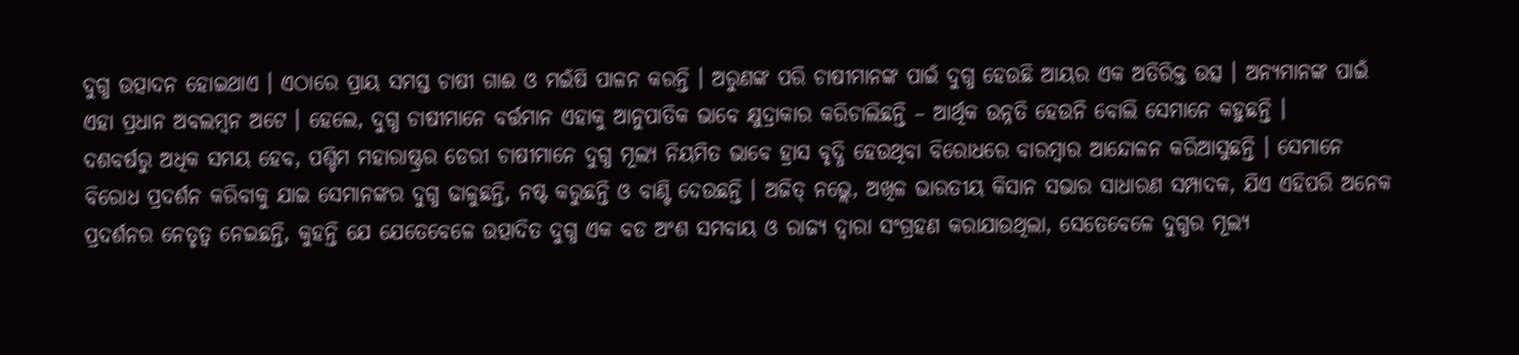ଦୁଗ୍ଧ ଉତ୍ପାଦନ ହୋଇଥାଏ । ଏଠାରେ ପ୍ରାୟ ସମସ୍ତ ଚାଷୀ ଗାଈ ଓ ମଇଁଷି ପାଳନ କରନ୍ତି । ଅରୁଣଙ୍କ ପରି ଚାଷୀମାନଙ୍କ ପାଇଁ ଦୁଗ୍ଧ ହେଉଛି ଆୟର ଏକ ଅତିରିକ୍ତ ଉତ୍ସ । ଅନ୍ୟମାନଙ୍କ ପାଇଁ ଏହା ପ୍ରଧାନ ଅବଲମ୍ବନ ଅଟେ । ହେଲେ, ଦୁଗ୍ଧ ଚାଷୀମାନେ ବର୍ତ୍ତମାନ ଏହାକୁ ଆନୁପାତିକ ଭାବେ କ୍ଷୁଦ୍ରାକାର କରିଚାଲିଛନ୍ତି – ଆର୍ଥିକ ଉନ୍ନତି ହେଉନି ବୋଲି ସେମାନେ କହୁଛନ୍ତି ।
ଦଶବର୍ଷରୁ ଅଧିକ ସମୟ ହେବ, ପଶ୍ଚିମ ମହାରାଷ୍ଟ୍ରର ଡେରୀ ଚାଷୀମାନେ ଦୁଗ୍ଧ ମୂଲ୍ୟ ନିୟମିତ ଭାବେ ହ୍ରାସ ବୃଦ୍ଧି ହେଉଥିବା ବିରୋଧରେ ବାରମ୍ବାର ଆନ୍ଦୋଳନ କରିଆସୁଛନ୍ତି । ସେମାନେ ବିରୋଧ ପ୍ରଦର୍ଶନ କରିବାକୁ ଯାଇ ସେମାନଙ୍କର ଦୁଗ୍ଧ ଢାଳୁଛନ୍ତି, ନଷ୍ଟ କରୁଛନ୍ତି ଓ ବାଣ୍ଟି ଦେଉଛନ୍ତି । ଅଜିତ୍ ନଭ୍ଲେ, ଅଖିଳ ଭାରତୀୟ କିସାନ ସଭାର ସାଧାରଣ ସମ୍ପାଦକ, ଯିଏ ଏହିପରି ଅନେକ ପ୍ରଦର୍ଶନର ନେତୃତ୍ୱ ନେଇଛନ୍ତି, କୁହନ୍ତି ଯେ ଯେତେବେଳେ ଉତ୍ପାଦିତ ଦୁଗ୍ଧ ଏକ ବଡ ଅଂଶ ସମବାୟ ଓ ରାଜ୍ୟ ଦ୍ୱାରା ସଂଗ୍ରହଣ କରାଯାଉଥିଲା, ସେତେବେଳେ ଦୁଗ୍ଧର ମୂଲ୍ୟ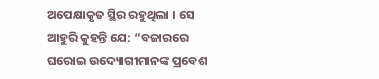ଅପେକ୍ଷାକୃତ ସ୍ଥିର ରହୁଥିଲା । ସେ ଆହୁରି କୁହନ୍ତି ଯେ: “ବଜାରରେ ଘରୋଇ ଉଦ୍ୟୋଗୀମାନଙ୍କ ପ୍ରବେଶ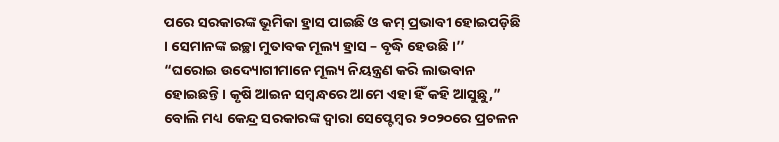ପରେ ସରକାରଙ୍କ ଭୂମିକା ହ୍ରାସ ପାଇଛି ଓ କମ୍ ପ୍ରଭାବୀ ହୋଇପଡ଼ିଛି । ସେମାନଙ୍କ ଇଚ୍ଛା ମୁତାବକ ମୂଲ୍ୟ ହ୍ରାସ – ବୃଦ୍ଧି ହେଉଛି ।’’
“ଘରୋଇ ଉଦ୍ୟୋଗୀମାନେ ମୂଲ୍ୟ ନିୟନ୍ତ୍ରଣ କରି ଲାଭବାନ ହୋଇଛନ୍ତି । କୃଷି ଆଇନ ସମ୍ବନ୍ଧରେ ଆମେ ଏହା ହିଁ କହି ଆସୁଛୁ,” ବୋଲି ମଧ୍ୟ କେନ୍ଦ୍ର ସରକାରଙ୍କ ଦ୍ୱାରା ସେପ୍ଟେମ୍ବର ୨୦୨୦ରେ ପ୍ରଚଳନ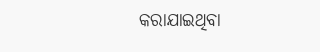କରାଯାଇଥିବା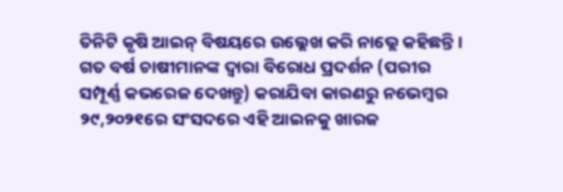ତିନିଟି କୃଷି ଆଇନ୍ ବିଷୟରେ ଉଲ୍ଲେଖ କରି ନାଭ୍ଲେ କହିଛନ୍ତି । ଗତ ବର୍ଷ ଚାଷୀମାନଙ୍କ ଦ୍ୱାରା ବିରୋଧ ପ୍ରଦର୍ଶନ (ପରୀର ସମ୍ପୂର୍ଣ୍ଣ କଭରେଜ ଦେଖନ୍ତୁ) କରାଯିବା କାରଣରୁ ନଭେମ୍ବର ୨୯,୨୦୨୧ରେ ସଂସଦରେ ଏହି ଆଇନକୁ ଖାରଜ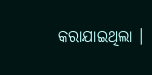କରାଯାଇଥିଲା ।